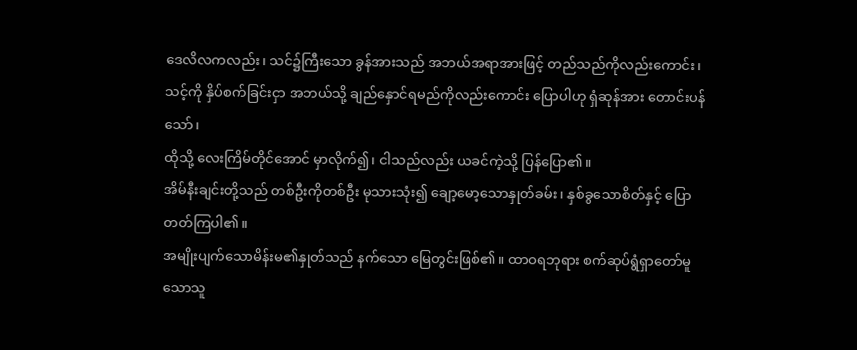ဒေလိလကလည်း၊ သင်၌ကြီးသော ခွန်အားသည် အဘယ်အရာအားဖြင့် တည်သည်ကိုလည်းကောင်း၊ သင့်ကို နှိပ်စက်ခြင်းငှာ အဘယ်သို့ ချည်နှောင်ရမည်ကိုလည်းကောင်း ပြောပါဟု ရှံဆုန်အား တောင်းပန်သော်၊
ထိုသို့ လေးကြိမ်တိုင်အောင် မှာလိုက်၍၊ ငါသည်လည်း ယခင်ကဲ့သို့ ပြန်ပြော၏။
အိမ်နီးချင်းတို့သည် တစ်ဦးကိုတစ်ဦး မုသားသုံး၍ ချော့မော့သောနှုတ်ခမ်း၊ နှစ်ခွသောစိတ်နှင့် ပြောတတ်ကြပါ၏။
အမျိုးပျက်သောမိန်းမ၏နှုတ်သည် နက်သော မြေတွင်းဖြစ်၏။ ထာဝရဘုရား စက်ဆုပ်ရွံရှာတော်မူသောသူ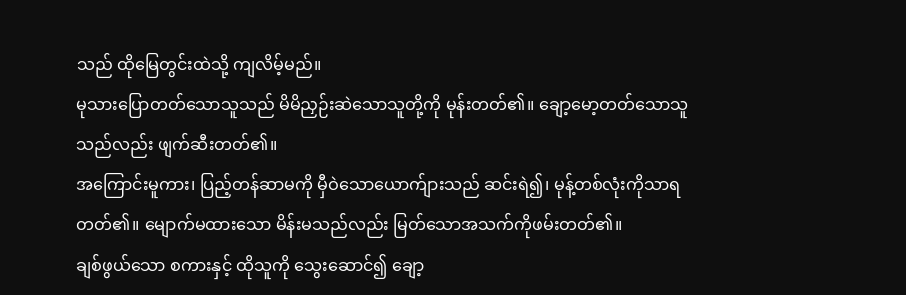သည် ထိုမြေတွင်းထဲသို့ ကျလိမ့်မည်။
မုသားပြောတတ်သောသူသည် မိမိညှဉ်းဆဲသောသူတို့ကို မုန်းတတ်၏။ ချော့မော့တတ်သောသူသည်လည်း ဖျက်ဆီးတတ်၏။
အကြောင်းမူကား၊ ပြည့်တန်ဆာမကို မှီဝဲသောယောက်ျားသည် ဆင်းရဲ၍၊ မုန့်တစ်လုံးကိုသာရတတ်၏။ မျောက်မထားသော မိန်းမသည်လည်း မြတ်သောအသက်ကိုဖမ်းတတ်၏။
ချစ်ဖွယ်သော စကားနှင့် ထိုသူကို သွေးဆောင်၍ ချော့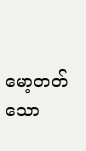မော့တတ်သော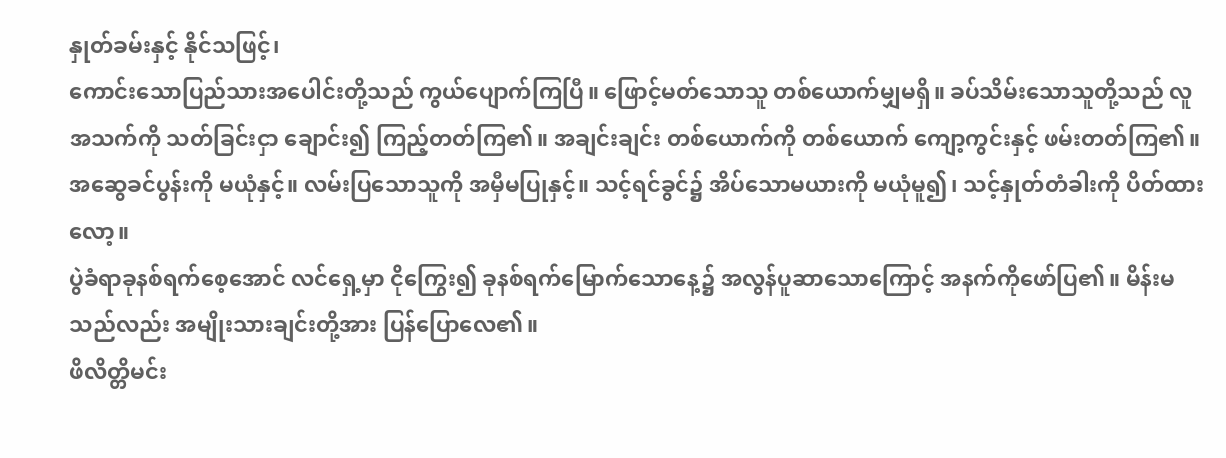နှုတ်ခမ်းနှင့် နိုင်သဖြင့်၊
ကောင်းသောပြည်သားအပေါင်းတို့သည် ကွယ်ပျောက်ကြပြီ။ ဖြောင့်မတ်သောသူ တစ်ယောက်မျှမရှိ။ ခပ်သိမ်းသောသူတို့သည် လူအသက်ကို သတ်ခြင်းငှာ ချောင်း၍ ကြည့်တတ်ကြ၏။ အချင်းချင်း တစ်ယောက်ကို တစ်ယောက် ကျော့ကွင်းနှင့် ဖမ်းတတ်ကြ၏။
အဆွေခင်ပွန်းကို မယုံနှင့်။ လမ်းပြသောသူကို အမှီမပြုနှင့်။ သင့်ရင်ခွင်၌ အိပ်သောမယားကို မယုံမူ၍၊ သင့်နှုတ်တံခါးကို ပိတ်ထားလော့။
ပွဲခံရာခုနစ်ရက်စေ့အောင် လင်ရှေ့မှာ ငိုကြွေး၍ ခုနစ်ရက်မြောက်သောနေ့၌ အလွန်ပူဆာသောကြောင့် အနက်ကိုဖော်ပြ၏။ မိန်းမသည်လည်း အမျိုးသားချင်းတို့အား ပြန်ပြောလေ၏။
ဖိလိတ္တိမင်း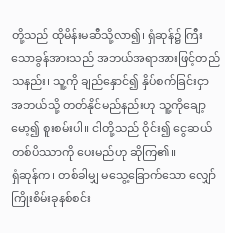တို့သည် ထိုမိန်းမဆီသို့လာ၍၊ ရှံဆုန်၌ ကြီးသောခွန်အားသည် အဘယ်အရာအားဖြင့်တည်သနည်း၊ သူ့ကို ချည်နှောင်၍ နှိပ်စက်ခြင်းငှာ အဘယ်သို့ တတ်နိုင်မည်နည်းဟု သူ့ကိုချော့မော့၍ စူးစမ်းပါ။ ငါတို့သည် ဝိုင်း၍ ငွေဆယ်တစ်ပိဿာကို ပေးမည်ဟု ဆိုကြ၏။
ရှံဆုန်က၊ တစ်ခါမျှ မသွေ့ခြောက်သော လျှော်ကြိုးစိမ်းခုနစ်စင်း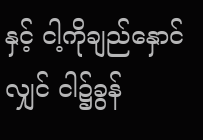နှင့် ငါ့ကိုချည်နှောင်လျှင် ငါ၌ခွန်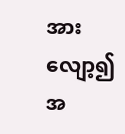အားလျော့၍ အ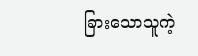ခြားသောသူကဲ့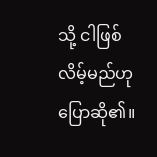သို့ ငါဖြစ်လိမ့်မည်ဟု ပြောဆို၏။